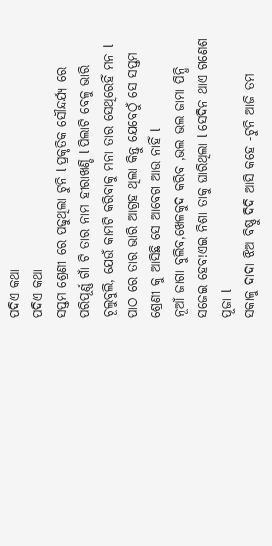ପଦିଏ କଥା
ପଦିଏ କଥା
ସପ୍ତମ ଶ୍ରେଣୀ ରେ ପଢୁଥିଲା ଟୁନି l ପ୍ରକୃତିକ ସୌନ୍ଦର୍ଯ୍ୟ ରେ ପରିପୂର୍ଣ୍ଣ ଗାଁ ଟି ତାର ନାମ ହୀରାଖଣ୍ଡି l ପିଲାଟି ବେଳୁ ଭାରି ଚୂଲୁବୁଲି, ଯେଉଁ କାମଟି କରିବାକୁ ମନା ତାର ସେଥିରେହିଁ ମନ l ପାଠ ରେ ତାର ଭାରି ଆଗ୍ରହ ଥିଲା କିନ୍ତୁ ଯେବେଠୁଁ ସେ ସପ୍ତମ ଶ୍ରେଣୀ କୁ ଆସିଛି ସେ ଆବେଗ ଆଉ ନାହିଁ l
ନୂଆଁ ଜାଗା ବୁଲିବ,ଖେଳକୁଦ କରିବ ,ଭଲ ଭଲ ଜାମା ପିନ୍ଧି ସଜେଇ ହେବ!ଏଇ ନିଶା ତାକୁ ଘାରିଥିଲା l ସେଦିନ ଥାଏ ଗଣେଶ ପୂଜା l
ସକାଳୁ ଦାଦା ଝିଅ ବିଷ୍ଣୁ ଦିଦି ଆସି କହେ -ଟୁନି ଆଜି ତମ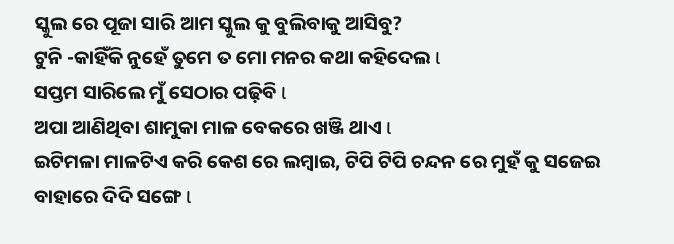ସ୍କୁଲ ରେ ପୂଜା ସାରି ଆମ ସ୍କୁଲ କୁ ବୁଲିବାକୁ ଆସିବୁ?
ଟୁନି -କାହିଁକି ନୁହେଁ ତୁମେ ତ ମୋ ମନର କଥା କହିଦେଲ l
ସପ୍ତମ ସାରିଲେ ମୁଁ ସେଠାର ପଢ଼ିବି l
ଅପା ଆଣିଥିବା ଶାମୁକା ମାଳ ବେକରେ ଖଞ୍ଜି ଥାଏ l
ଇଟିମଳା ମାଳଟିଏ କରି କେଶ ରେ ଲମ୍ବାଇ, ଟିପି ଟିପି ଚନ୍ଦନ ରେ ମୁହଁ କୁ ସଜେଇ ବାହାରେ ଦିଦି ସଙ୍ଗେ l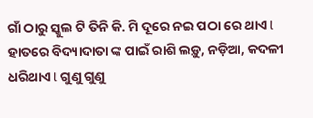ଗାଁ ଠାରୁ ସ୍କୁଲ ଟି ତିନି କି. ମି ଦୂରେ ନଇ ପଠା ରେ ଥାଏ l
ହାତରେ ବିଦ୍ୟାଦାତା ଙ୍କ ପାଇଁ ରାଶି ଲଡ଼ୁ, ନଡ଼ିଆ, କଦଳୀ ଧରିଥାଏ l ଗୁଣୁ ଗୁଣୁ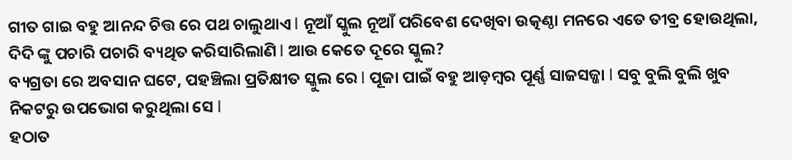ଗୀତ ଗାଇ ବହୁ ଆନନ୍ଦ ଚିତ୍ତ ରେ ପଥ ଚାଲୁଥାଏ l ନୂଆଁ ସ୍କୁଲ ନୂଆଁ ପରିବେଶ ଦେଖିବା ଉତ୍କଣ୍ଠା ମନରେ ଏତେ ତୀବ୍ର ହୋଉଥିଲା, ଦିଦି ଙ୍କୁ ପଚାରି ପଚାରି ବ୍ୟଥିତ କରିସାରିଲାଣି l ଆଉ କେତେ ଦୂରେ ସ୍କୁଲ?
ବ୍ୟଗ୍ରତା ରେ ଅବସାନ ଘଟେ, ପହଞ୍ଚିଲା ପ୍ରତିକ୍ଷୀତ ସ୍କୁଲ ରେ l ପୂଜା ପାଇଁ ବହୁ ଆଡ଼ମ୍ବର ପୂର୍ଣ୍ଣ ସାଜସଜ୍ଜା l ସବୁ ବୁଲି ବୁଲି ଖୁବ ନିକଟରୁ ଉପଭୋଗ କରୁଥିଲା ସେ l
ହଠାତ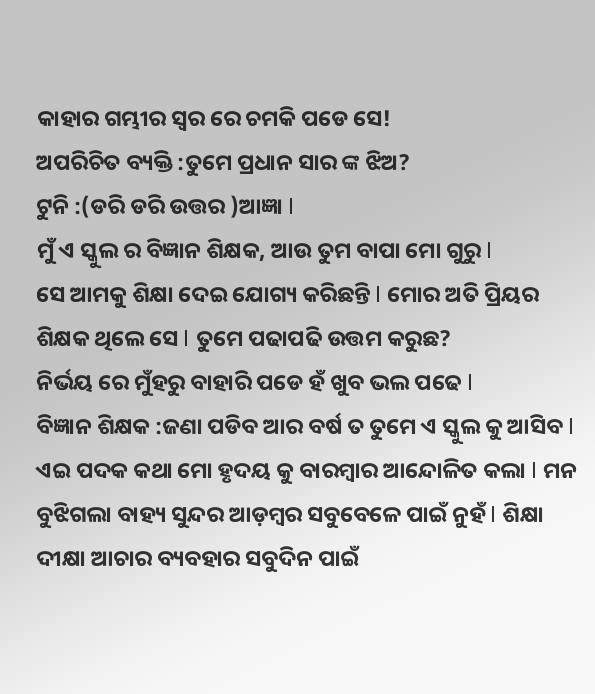କାହାର ଗମ୍ଭୀର ସ୍ଵର ରେ ଚମକି ପଡେ ସେ!
ଅପରିଚିତ ବ୍ୟକ୍ତି :ତୁମେ ପ୍ରଧାନ ସାର ଙ୍କ ଝିଅ?
ଟୁନି :(ଡରି ଡରି ଉତ୍ତର )ଆଜ୍ଞା l
ମୁଁ ଏ ସ୍କୁଲ ର ବିଜ୍ଞାନ ଶିକ୍ଷକ, ଆଉ ତୁମ ବାପା ମୋ ଗୁରୁ l
ସେ ଆମକୁ ଶିକ୍ଷା ଦେଇ ଯୋଗ୍ୟ କରିଛନ୍ତି l ମୋର ଅତି ପ୍ରିୟର ଶିକ୍ଷକ ଥିଲେ ସେ l ତୁମେ ପଢାପଢି ଉତ୍ତମ କରୁଛ?
ନିର୍ଭୟ ରେ ମୁଁହରୁ ବାହାରି ପଡେ ହଁ ଖୁବ ଭଲ ପଢେ l
ବିଜ୍ଞାନ ଶିକ୍ଷକ :ଜଣା ପଡିବ ଆର ବର୍ଷ ତ ତୁମେ ଏ ସ୍କୁଲ କୁ ଆସିବ l
ଏଇ ପଦକ କଥା ମୋ ହୃଦୟ କୁ ବାରମ୍ବାର ଆନ୍ଦୋଳିତ କଲା l ମନ ବୁଝିଗଲା ବାହ୍ୟ ସୁନ୍ଦର ଆଡ଼ମ୍ବର ସବୁବେଳେ ପାଇଁ ନୁହଁ l ଶିକ୍ଷା ଦୀକ୍ଷା ଆଚାର ବ୍ୟବହାର ସବୁଦିନ ପାଇଁ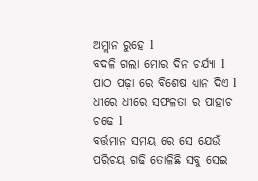ଅମ୍ଲାନ ରୁହେ l
ବଦଳି ଗଲା ମୋର ଦିନ ଚର୍ଯ୍ୟା l ପାଠ ପଢ଼ା ରେ ବିଶେଷ ଧ୍ୟାନ ଦିଏ l ଧୀରେ ଧୀରେ ସଫଳତା ର ପାହାଚ ଚଢେ l
ବର୍ତ୍ତମାନ ସମୟ ରେ ସେ ଯେଉଁ ପରିଚୟ ଗଢି ତୋଳିଛି ସବୁ ସେଇ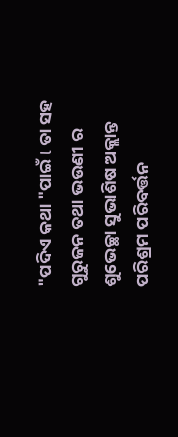"ପଦିଏ କଥା "ପାଇଁ l ତା ସହ ଗୁରୁଜନ ତଥା ଭଉଣୀ ର ଶୁଭେଚ୍ଛା ସୁଭାଶିଷ ଅକ୍ଲାନ୍ତ ପରିଶ୍ରମ ପରିବର୍ତ୍ତନ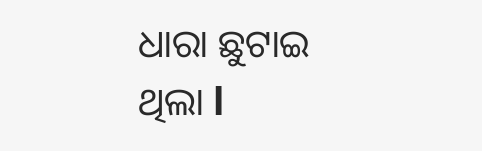ଧାରା ଛୁଟାଇ ଥିଲା l